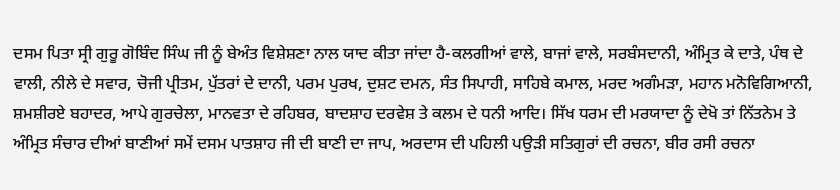ਦਸਮ ਪਿਤਾ ਸ੍ਰੀ ਗੁਰੂ ਗੋਬਿੰਦ ਸਿੰਘ ਜੀ ਨੂੰ ਬੇਅੰਤ ਵਿਸ਼ੇਸ਼ਣਾ ਨਾਲ ਯਾਦ ਕੀਤਾ ਜਾਂਦਾ ਹੈ-ਕਲਗੀਆਂ ਵਾਲੇ, ਬਾਜਾਂ ਵਾਲੇ, ਸਰਬੰਸਦਾਨੀ, ਅੰਮ੍ਰਿਤ ਕੇ ਦਾਤੇ, ਪੰਥ ਦੇ ਵਾਲੀ, ਨੀਲੇ ਦੇ ਸਵਾਰ, ਚੋਜੀ ਪ੍ਰੀਤਮ, ਪੁੱਤਰਾਂ ਦੇ ਦਾਨੀ, ਪਰਮ ਪੁਰਖ, ਦੁਸ਼ਟ ਦਮਨ, ਸੰਤ ਸਿਪਾਹੀ, ਸਾਹਿਬੇ ਕਮਾਲ, ਮਰਦ ਅਗੰਮੜਾ, ਮਹਾਨ ਮਨੋਵਿਗਿਆਨੀ, ਸ਼ਮਸ਼ੀਰਏ ਬਹਾਦਰ, ਆਪੇ ਗੁਰਚੇਲਾ, ਮਾਨਵਤਾ ਦੇ ਰਹਿਬਰ, ਬਾਦਸ਼ਾਹ ਦਰਵੇਸ਼ ਤੇ ਕਲਮ ਦੇ ਧਨੀ ਆਦਿ। ਸਿੱਖ ਧਰਮ ਦੀ ਮਰਯਾਦਾ ਨੂੰ ਦੇਖੋ ਤਾਂ ਨਿੱਤਨੇਮ ਤੇ ਅੰਮ੍ਰਿਤ ਸੰਚਾਰ ਦੀਆਂ ਬਾਣੀਆਂ ਸਮੇਂ ਦਸਮ ਪਾਤਸ਼ਾਹ ਜੀ ਦੀ ਬਾਣੀ ਦਾ ਜਾਪ, ਅਰਦਾਸ ਦੀ ਪਹਿਲੀ ਪਉੜੀ ਸਤਿਗੁਰਾਂ ਦੀ ਰਚਨਾ, ਬੀਰ ਰਸੀ ਰਚਨਾ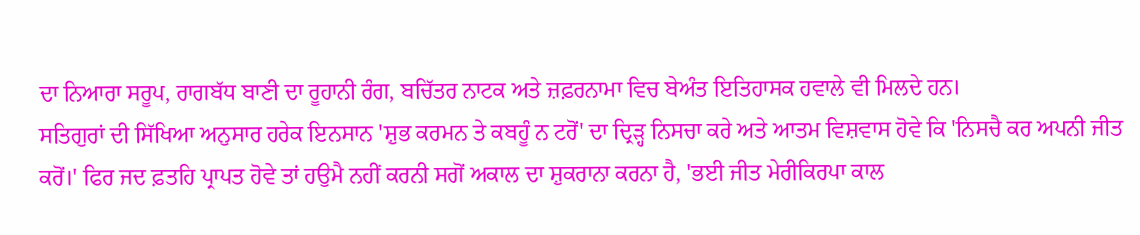ਦਾ ਨਿਆਰਾ ਸਰੂਪ, ਰਾਗਬੱਧ ਬਾਣੀ ਦਾ ਰੂਹਾਨੀ ਰੰਗ, ਬਚਿੱਤਰ ਨਾਟਕ ਅਤੇ ਜ਼ਫ਼ਰਨਾਮਾ ਵਿਚ ਬੇਅੰਤ ਇਤਿਹਾਸਕ ਹਵਾਲੇ ਵੀ ਮਿਲਦੇ ਹਨ।
ਸਤਿਗੁਰਾਂ ਦੀ ਸਿੱਖਿਆ ਅਨੁਸਾਰ ਹਰੇਕ ਇਨਸਾਨ 'ਸ਼ੁਭ ਕਰਮਨ ਤੇ ਕਬਹੂੰ ਨ ਟਰੋਂ' ਦਾ ਦ੍ਰਿੜ੍ਹ ਨਿਸਚਾ ਕਰੇ ਅਤੇ ਆਤਮ ਵਿਸ਼ਵਾਸ ਹੋਵੇ ਕਿ 'ਨਿਸਚੈ ਕਰ ਅਪਨੀ ਜੀਤ ਕਰੋਂ।' ਫਿਰ ਜਦ ਫ਼ਤਹਿ ਪ੍ਰਾਪਤ ਹੋਵੇ ਤਾਂ ਹਉਮੈ ਨਹੀਂ ਕਰਨੀ ਸਗੋਂ ਅਕਾਲ ਦਾ ਸ਼ੁਕਰਾਨਾ ਕਰਨਾ ਹੈ, 'ਭਈ ਜੀਤ ਮੇਰੀਕਿਰਪਾ ਕਾਲ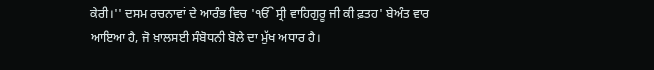ਕੇਰੀ।'' ਦਸਮ ਰਚਨਾਵਾਂ ਦੇ ਆਰੰਭ ਵਿਚ 'ੴ ਸ੍ਰੀ ਵਾਹਿਗੁਰੂ ਜੀ ਕੀ ਫ਼ਤਹ' ਬੇਅੰਤ ਵਾਰ ਆਇਆ ਹੈ, ਜੋ ਖ਼ਾਲਸਈ ਸੰਬੋਧਨੀ ਬੋਲੇ ਦਾ ਮੁੱਖ ਅਧਾਰ ਹੈ।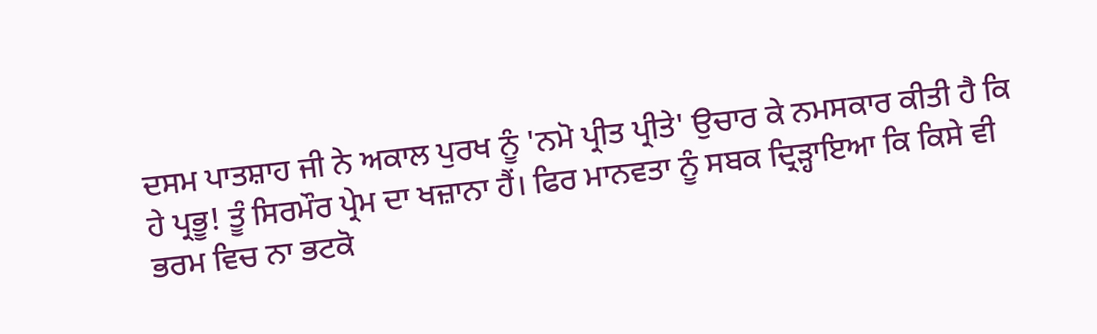ਦਸਮ ਪਾਤਸ਼ਾਹ ਜੀ ਨੇ ਅਕਾਲ ਪੁਰਖ ਨੂੰ 'ਨਮੋ ਪ੍ਰੀਤ ਪ੍ਰੀਤੇ' ਉਚਾਰ ਕੇ ਨਮਸਕਾਰ ਕੀਤੀ ਹੈ ਕਿ ਹੇ ਪ੍ਰਭੂ! ਤੂੰ ਸਿਰਮੌਰ ਪ੍ਰੇਮ ਦਾ ਖਜ਼ਾਨਾ ਹੈਂ। ਫਿਰ ਮਾਨਵਤਾ ਨੂੰ ਸਬਕ ਦ੍ਰਿੜ੍ਹਾਇਆ ਕਿ ਕਿਸੇ ਵੀ ਭਰਮ ਵਿਚ ਨਾ ਭਟਕੋ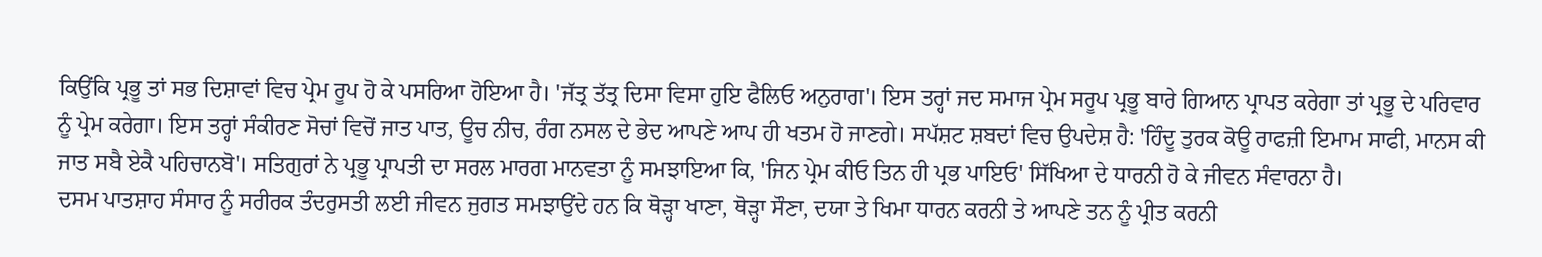ਕਿਉਂਕਿ ਪ੍ਰਭੂ ਤਾਂ ਸਭ ਦਿਸ਼ਾਵਾਂ ਵਿਚ ਪ੍ਰੇਮ ਰੂਪ ਹੋ ਕੇ ਪਸਰਿਆ ਹੋਇਆ ਹੈ। 'ਜੱਤ੍ਰ ਤੱਤ੍ਰ ਦਿਸਾ ਵਿਸਾ ਹੁਇ ਫੈਲਿਓ ਅਨੁਰਾਗ'। ਇਸ ਤਰ੍ਹਾਂ ਜਦ ਸਮਾਜ ਪ੍ਰੇਮ ਸਰੂਪ ਪ੍ਰਭੂ ਬਾਰੇ ਗਿਆਨ ਪ੍ਰਾਪਤ ਕਰੇਗਾ ਤਾਂ ਪ੍ਰਭੂ ਦੇ ਪਰਿਵਾਰ ਨੂੰ ਪ੍ਰੇਮ ਕਰੇਗਾ। ਇਸ ਤਰ੍ਹਾਂ ਸੰਕੀਰਣ ਸੋਚਾਂ ਵਿਚੋਂ ਜਾਤ ਪਾਤ, ਊਚ ਨੀਚ, ਰੰਗ ਨਸਲ ਦੇ ਭੇਦ ਆਪਣੇ ਆਪ ਹੀ ਖਤਮ ਹੋ ਜਾਣਗੇ। ਸਪੱਸ਼ਟ ਸ਼ਬਦਾਂ ਵਿਚ ਉਪਦੇਸ਼ ਹੈ: 'ਹਿੰਦੂ ਤੁਰਕ ਕੋਊ ਰਾਫਜ਼ੀ ਇਮਾਮ ਸਾਫੀ, ਮਾਨਸ ਕੀ ਜਾਤ ਸਬੈ ਏਕੈ ਪਹਿਚਾਨਬੋ'। ਸਤਿਗੁਰਾਂ ਨੇ ਪ੍ਰਭੂ ਪ੍ਰਾਪਤੀ ਦਾ ਸਰਲ ਮਾਰਗ ਮਾਨਵਤਾ ਨੂੰ ਸਮਝਾਇਆ ਕਿ, 'ਜਿਨ ਪ੍ਰੇਮ ਕੀਓ ਤਿਨ ਹੀ ਪ੍ਰਭ ਪਾਇਓ' ਸਿੱਖਿਆ ਦੇ ਧਾਰਨੀ ਹੋ ਕੇ ਜੀਵਨ ਸੰਵਾਰਨਾ ਹੈ।
ਦਸਮ ਪਾਤਸ਼ਾਹ ਸੰਸਾਰ ਨੂੰ ਸਰੀਰਕ ਤੰਦਰੁਸਤੀ ਲਈ ਜੀਵਨ ਜੁਗਤ ਸਮਝਾਉਂਦੇ ਹਨ ਕਿ ਥੋੜ੍ਹਾ ਖਾਣਾ, ਥੋੜ੍ਹਾ ਸੌਣਾ, ਦਯਾ ਤੇ ਖਿਮਾ ਧਾਰਨ ਕਰਨੀ ਤੇ ਆਪਣੇ ਤਨ ਨੂੰ ਪ੍ਰੀਤ ਕਰਨੀ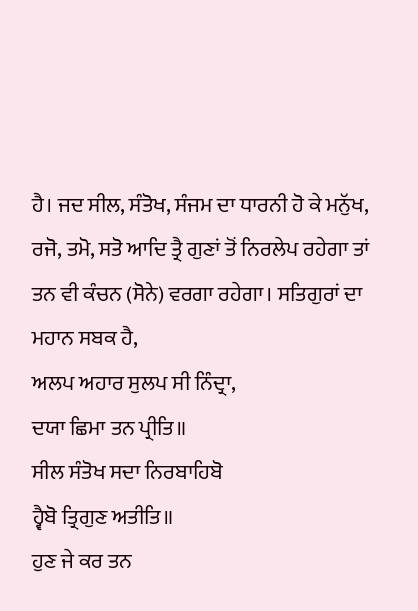ਹੈ। ਜਦ ਸੀਲ, ਸੰਤੋਖ, ਸੰਜਮ ਦਾ ਧਾਰਨੀ ਹੋ ਕੇ ਮਨੁੱਖ, ਰਜੋ, ਤਮੋ, ਸਤੋ ਆਦਿ ਤ੍ਰੈ ਗੁਣਾਂ ਤੋਂ ਨਿਰਲੇਪ ਰਹੇਗਾ ਤਾਂ ਤਨ ਵੀ ਕੰਚਨ (ਸੋਨੇ) ਵਰਗਾ ਰਹੇਗਾ। ਸਤਿਗੁਰਾਂ ਦਾ ਮਹਾਨ ਸਬਕ ਹੈ,
ਅਲਪ ਅਹਾਰ ਸੁਲਪ ਸੀ ਨਿੰਦ੍ਰਾ,
ਦਯਾ ਛਿਮਾ ਤਨ ਪ੍ਰੀਤਿ॥
ਸੀਲ ਸੰਤੋਖ ਸਦਾ ਨਿਰਬਾਹਿਬੋ
ਹ੍ਵੈਬੋ ਤ੍ਰਿਗੁਣ ਅਤੀਤਿ॥
ਹੁਣ ਜੇ ਕਰ ਤਨ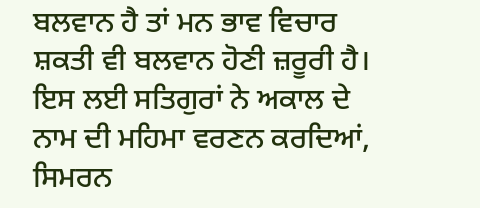ਬਲਵਾਨ ਹੈ ਤਾਂ ਮਨ ਭਾਵ ਵਿਚਾਰ ਸ਼ਕਤੀ ਵੀ ਬਲਵਾਨ ਹੋਣੀ ਜ਼ਰੂਰੀ ਹੈ। ਇਸ ਲਈ ਸਤਿਗੁਰਾਂ ਨੇ ਅਕਾਲ ਦੇ ਨਾਮ ਦੀ ਮਹਿਮਾ ਵਰਣਨ ਕਰਦਿਆਂ, ਸਿਮਰਨ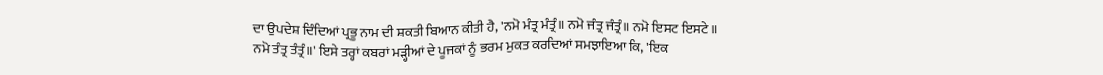ਦਾ ਉਪਦੇਸ਼ ਦਿੰਦਿਆਂ ਪ੍ਰਭੂ ਨਾਮ ਦੀ ਸ਼ਕਤੀ ਬਿਆਨ ਕੀਤੀ ਹੈ, 'ਨਮੋ ਮੰਤ੍ਰ ਮੰਤ੍ਰੰ॥ ਨਮੋ ਜੰਤ੍ਰ ਜੰਤ੍ਰੰ॥ ਨਮੋ ਇਸਟ ਇਸਟੇ॥ ਨਮੋ ਤੰਤ੍ਰ ਤੰਤ੍ਰੰ॥' ਇਸੇ ਤਰ੍ਹਾਂ ਕਬਰਾਂ ਮੜ੍ਹੀਆਂ ਦੇ ਪੂਜਕਾਂ ਨੂੰ ਭਰਮ ਮੁਕਤ ਕਰਦਿਆਂ ਸਮਝਾਇਆ ਕਿ, 'ਇਕ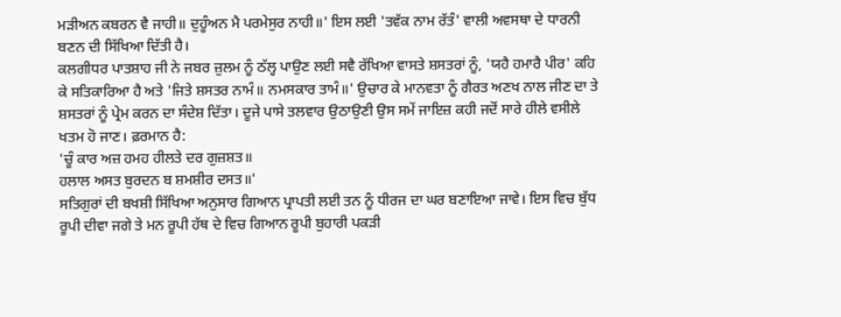ਮੜੀਅਨ ਕਬਰਨ ਵੈ ਜਾਹੀ॥ ਦੁਹੂੰਅਨ ਮੈ ਪਰਮੇਸੁਰ ਨਾਹੀ॥' ਇਸ ਲਈ 'ਤਵੱਕ ਨਾਮ ਰੱਤੰ' ਵਾਲੀ ਅਵਸਥਾ ਦੇ ਧਾਰਨੀ ਬਣਨ ਦੀ ਸਿੱਖਿਆ ਦਿੱਤੀ ਹੈ।
ਕਲਗੀਧਰ ਪਾਤਸ਼ਾਹ ਜੀ ਨੇ ਜਬਰ ਜ਼ੁਲਮ ਨੂੰ ਠੱਲ੍ਹ ਪਾਉਣ ਲਈ ਸਵੈ ਰੱਖਿਆ ਵਾਸਤੇ ਸ਼ਸਤਰਾਂ ਨੂੰ, 'ਯਹੈ ਹਮਾਰੈ ਪੀਰ' ਕਹਿ ਕੇ ਸਤਿਕਾਰਿਆ ਹੈ ਅਤੇ 'ਜਿਤੇ ਸ਼ਸਤਰ ਨਾਮੰ॥ ਨਮਸਕਾਰ ਤਾਮੰ॥' ਉਚਾਰ ਕੇ ਮਾਨਵਤਾ ਨੂੰ ਗੈਰਤ ਅਣਖ ਨਾਲ ਜੀਣ ਦਾ ਤੇ ਸ਼ਸਤਰਾਂ ਨੂੰ ਪ੍ਰੇਮ ਕਰਨ ਦਾ ਸੰਦੇਸ਼ ਦਿੱਤਾ। ਦੂਜੇ ਪਾਸੇ ਤਲਵਾਰ ਉਠਾਉਣੀ ਉਸ ਸਮੇਂ ਜਾਇਜ਼ ਕਹੀ ਜਦੋਂ ਸਾਰੇ ਹੀਲੇ ਵਸੀਲੇ ਖਤਮ ਹੋ ਜਾਣ। ਫ਼ਰਮਾਨ ਹੈ:
'ਚੂੰ ਕਾਰ ਅਜ਼ ਹਮਹ ਹੀਲਤੇ ਦਰ ਗੁਜ਼ਸ਼ਤ॥
ਹਲਾਲ ਅਸਤ ਬੁਰਦਨ ਬ ਸ਼ਮਸ਼ੀਰ ਦਸਤ॥'
ਸਤਿਗੁਰਾਂ ਦੀ ਬਖਸ਼ੀ ਸਿੱਖਿਆ ਅਨੁਸਾਰ ਗਿਆਨ ਪ੍ਰਾਪਤੀ ਲਈ ਤਨ ਨੂੰ ਧੀਰਜ ਦਾ ਘਰ ਬਣਾਇਆ ਜਾਵੇ। ਇਸ ਵਿਚ ਬੁੱਧ ਰੂਪੀ ਦੀਵਾ ਜਗੇ ਤੇ ਮਨ ਰੂਪੀ ਹੱਥ ਦੇ ਵਿਚ ਗਿਆਨ ਰੂਪੀ ਬੁਹਾਰੀ ਪਕੜੀ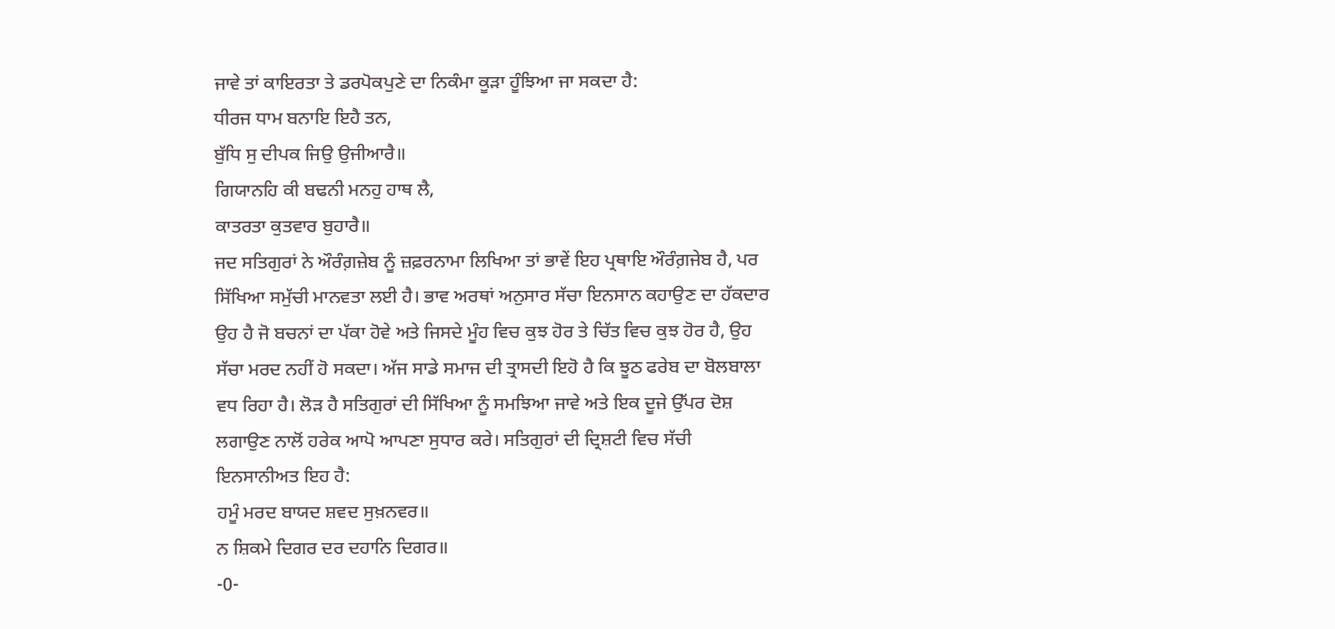ਜਾਵੇ ਤਾਂ ਕਾਇਰਤਾ ਤੇ ਡਰਪੋਕਪੁਣੇ ਦਾ ਨਿਕੰਮਾ ਕੂੜਾ ਹੂੰਝਿਆ ਜਾ ਸਕਦਾ ਹੈ:
ਧੀਰਜ ਧਾਮ ਬਨਾਇ ਇਹੈ ਤਨ,
ਬੁੱਧਿ ਸੁ ਦੀਪਕ ਜਿਉ ਉਜੀਆਰੈ॥
ਗਿਯਾਨਹਿ ਕੀ ਬਢਨੀ ਮਨਹੁ ਹਾਥ ਲੈ,
ਕਾਤਰਤਾ ਕੁਤਵਾਰ ਬੁਹਾਰੈ॥
ਜਦ ਸਤਿਗੁਰਾਂ ਨੇ ਔਰੰਗ਼ਜ਼ੇਬ ਨੂੰ ਜ਼ਫ਼ਰਨਾਮਾ ਲਿਖਿਆ ਤਾਂ ਭਾਵੇਂ ਇਹ ਪ੍ਰਥਾਇ ਔਰੰਗ਼ਜੇਬ ਹੈ, ਪਰ ਸਿੱਖਿਆ ਸਮੁੱਚੀ ਮਾਨਵਤਾ ਲਈ ਹੈ। ਭਾਵ ਅਰਥਾਂ ਅਨੁਸਾਰ ਸੱਚਾ ਇਨਸਾਨ ਕਹਾਉਣ ਦਾ ਹੱਕਦਾਰ ਉਹ ਹੈ ਜੋ ਬਚਨਾਂ ਦਾ ਪੱਕਾ ਹੋਵੇ ਅਤੇ ਜਿਸਦੇ ਮੂੰਹ ਵਿਚ ਕੁਝ ਹੋਰ ਤੇ ਚਿੱਤ ਵਿਚ ਕੁਝ ਹੋਰ ਹੈ, ਉਹ ਸੱਚਾ ਮਰਦ ਨਹੀਂ ਹੋ ਸਕਦਾ। ਅੱਜ ਸਾਡੇ ਸਮਾਜ ਦੀ ਤ੍ਰਾਸਦੀ ਇਹੋ ਹੈ ਕਿ ਝੂਠ ਫਰੇਬ ਦਾ ਬੋਲਬਾਲਾ ਵਧ ਰਿਹਾ ਹੈ। ਲੋੜ ਹੈ ਸਤਿਗੁਰਾਂ ਦੀ ਸਿੱਖਿਆ ਨੂੰ ਸਮਝਿਆ ਜਾਵੇ ਅਤੇ ਇਕ ਦੂਜੇ ਉੱਪਰ ਦੋਸ਼ ਲਗਾਉਣ ਨਾਲੋਂ ਹਰੇਕ ਆਪੋ ਆਪਣਾ ਸੁਧਾਰ ਕਰੇ। ਸਤਿਗੁਰਾਂ ਦੀ ਦ੍ਰਿਸ਼ਟੀ ਵਿਚ ਸੱਚੀ ਇਨਸਾਨੀਅਤ ਇਹ ਹੈ:
ਹਮੂੰ ਮਰਦ ਬਾਯਦ ਸ਼ਵਦ ਸੁਖ਼ਨਵਰ॥
ਨ ਸ਼ਿਕਮੇ ਦਿਗਰ ਦਰ ਦਹਾਨਿ ਦਿਗਰ॥
-0-